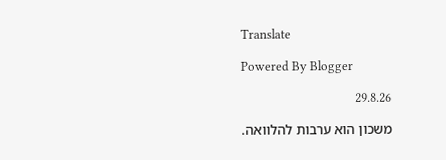Translate

Powered By Blogger

29.8.26

משכון הוא ערבות להלוואה.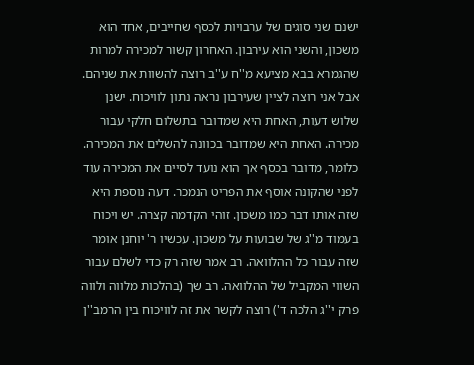ישנם שני סוגים של ערבויות לכסף שחייבים, אחד הוא משכון, והשני הוא עירבון. האחרון קשור למכירה למרות שהגמרא בבא מציעא מ''ח ע''ב רוצה להשוות את שניהם. אבל אני רוצה לציין שעירבון נראה נתון לוויכוח. ישנן שלוש דעות, האחת היא שמדובר בתשלום חלקי עבור מכירה. האחת היא שמדובר בכוונה להשלים את המכירה. כלומר, מדובר בכסף אך הוא נועד לסיים את המכירה עוד לפני שהקונה אוסף את הפריט הנמכר. דעה נוספת היא שזה אותו דבר כמו משכון. זוהי הקדמה קצרה. יש ויכוח בעמוד מ''ג של שבועות על משכון. עכשיו ר' יוחנן אומר שזה עבור כל ההלוואה. רב אמר שזה רק כדי לשלם עבור השווי המקביל של ההלוואה. רב שך (בהלכות מלווה ולווה פרק י''ג הלכה ד') רוצה לקשר את זה לוויכוח בין הרמב''ן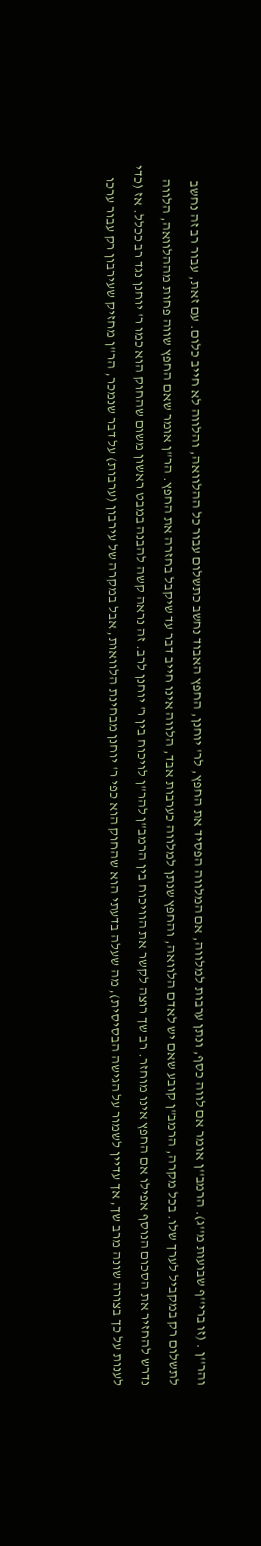והר''ן . (זו ברי''ף שבועות מ''ג). הרמב''ן אומר אם לווה כסף, ונתן ערבות למלווה, אם המלווה הפסיד את החפץ, לר' יוחנן, החפץ האבוד נחשב כתשלום עבור כל ההלוואה, והלווה לא חייב כלום. עם זאת, עבור רב זה נחשב לתשלום רק במקביל לערך שלו. בכל מקרה, הרמב"ן קובע שאם יש לאדם הלוואה, והחפץ שנתן למלווה כערבות אבד, הלווה אינו חייב דבר עד שיקבל בחזרה את החפץ. הר"ן אומר שאם החפץ שווה פחות מההלוואה, הלווה נדרש להחזיר את הסכום הנוסף אפילו אם החפץ אינו מוחזר. רב שך רוצה לקשר את הוויכוח בין הרמב"ן להר"ן לויכוח בין ר' יוחנן לרב. זה נראה קשה להבנה במבט ראשון משום שהחוק הוא כמו ר' יוחנן נגד רב ככלל. אז (כדי לענות על כך בצורה שונה מרב שך, אך עדיין לשמור על הגישה הבסיסית), מה שעלה בדעתי הוא שהחוק הוא כפי ר' יוחנן מבחינת הלוואות, אבל במקרה של עירבון (ערבות) על דבר שנמכר, הר''ן מחזיק שעירבון רק עבור ערכו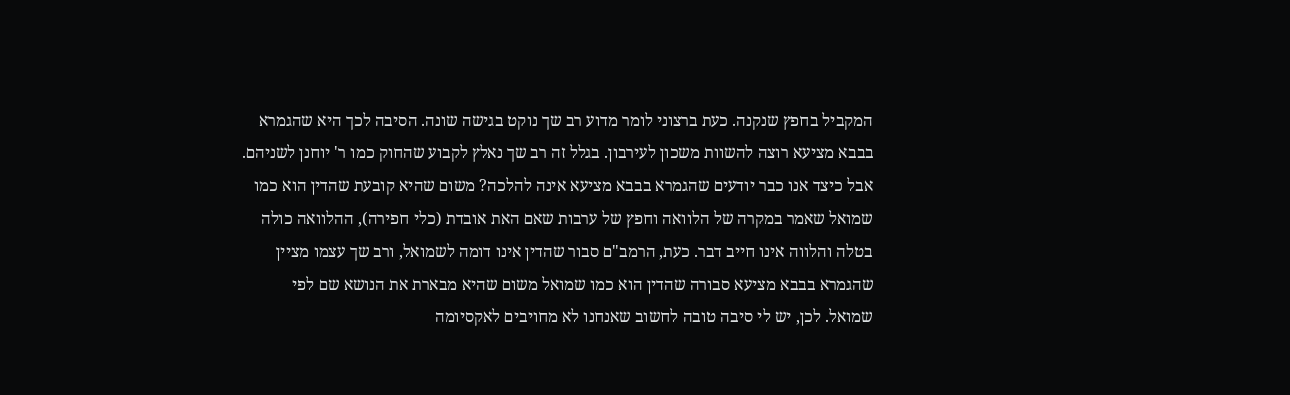המקביל בחפץ שנקנה. כעת ברצוני לומר מדוע רב שך נוקט בגישה שונה. הסיבה לכך היא שהגמרא בבבא מציעא רוצה להשוות משכון לעירבון. בגלל זה רב שך נאלץ לקבוע שהחוק כמו ר' יוחנן לשניהם. אבל כיצד אנו כבר יודעים שהגמרא בבבא מציעא אינה להלכה? משום שהיא קובעת שהדין הוא כמו שמואל שאמר במקרה של הלוואה וחפץ של ערבות שאם האת אובדת (כלי חפירה), ההלוואה כולה בטלה והלווה אינו חייב דבר. כעת, הרמב"ם סבור שהדין אינו דומה לשמואל, ורב שך עצמו מציין שהגמרא בבבא מציעא סבורה שהדין הוא כמו שמואל משום שהיא מבארת את הנושא שם לפי שמואל. לכן, יש לי סיבה טובה לחשוב שאנחנו לא מחויבים לאקסיומה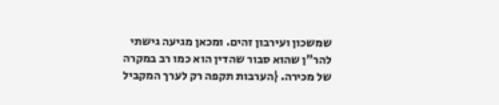שמשכון ועירבון זהים. ומכאן מגיעה גישתי להר"ן שהוא סבור שהדין הוא כמו רב במקרה של מכירה. {הערבות תקפה רק לערך המקביל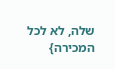שלה, לא לכל המכירה}